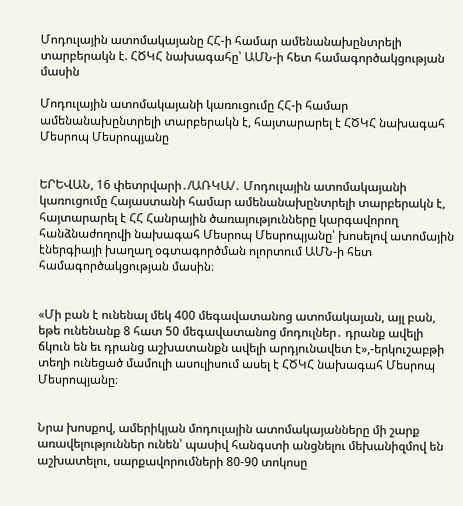Մոդուլային ատոմակայանը ՀՀ-ի համար ամենանախընտրելի տարբերակն է. ՀԾԿՀ նախագահը՝ ԱՄՆ-ի հետ համագործակցության մասին

Մոդուլային ատոմակայանի կառուցումը ՀՀ-ի համար ամենանախընտրելի տարբերակն է, հայտարարել է ՀԾԿՀ նախագահ Մեսրոպ Մեսրոպյանը


ԵՐԵՎԱՆ, 16 փետրվարի․/ԱՌԿԱ/․ Մոդուլային ատոմակայանի կառուցումը Հայաստանի համար ամենանախընտրելի տարբերակն է, հայտարարել է ՀՀ Հանրային ծառայությունները կարգավորող հանձնաժողովի նախագահ Մեսրոպ Մեսրոպյանը՝ խոսելով ատոմային էներգիայի խաղաղ օգտագործման ոլորտում ԱՄՆ-ի հետ համագործակցության մասին։


«Մի բան է ունենալ մեկ 400 մեգավատանոց ատոմակայան, այլ բան, եթե ունենանք 8 հատ 50 մեգավատանոց մոդուլներ․ դրանք ավելի ճկուն են եւ դրանց աշխատանքն ավելի արդյունավետ է»,-երկուշաբթի տեղի ունեցած մամուլի ասուլիսում ասել է ՀԾԿՀ նախագահ Մեսրոպ Մեսրոպյանը։


Նրա խոսքով, ամերիկյան մոդուլային ատոմակայանները մի շարք առավելություններ ունեն՝ պասիվ հանգստի անցնելու մեխանիզմով են աշխատելու, սարքավորումների 80-90 տոկոսը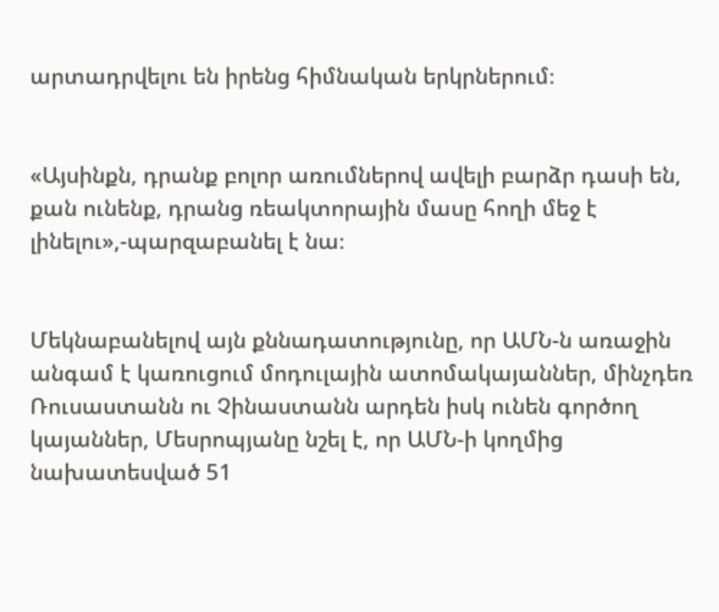արտադրվելու են իրենց հիմնական երկրներում։


«Այսինքն, դրանք բոլոր առումներով ավելի բարձր դասի են, քան ունենք, դրանց ռեակտորային մասը հողի մեջ է լինելու»,-պարզաբանել է նա։


Մեկնաբանելով այն քննադատությունը, որ ԱՄՆ-ն առաջին անգամ է կառուցում մոդուլային ատոմակայաններ, մինչդեռ Ռուսաստանն ու Չինաստանն արդեն իսկ ունեն գործող կայաններ, Մեսրոպյանը նշել է, որ ԱՄՆ-ի կողմից նախատեսված 51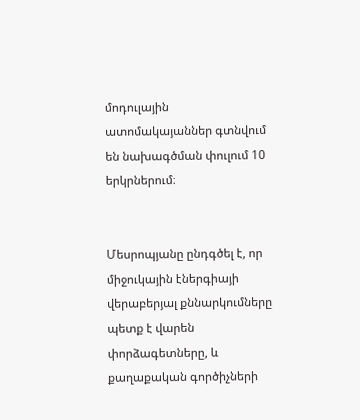մոդուլային ատոմակայաններ գտնվում են նախագծման փուլում 10 երկրներում։


Մեսրոպյանը ընդգծել է, որ միջուկային էներգիայի վերաբերյալ քննարկումները պետք է վարեն փորձագետները, և քաղաքական գործիչների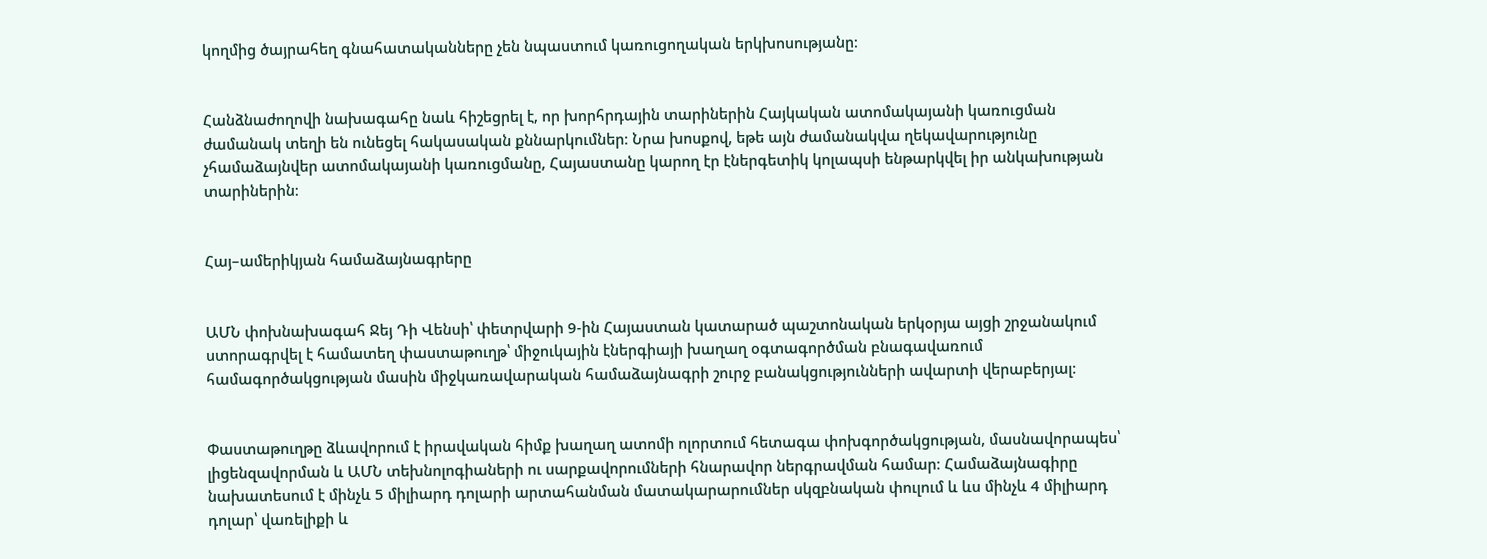կողմից ծայրահեղ գնահատականները չեն նպաստում կառուցողական երկխոսությանը։


Հանձնաժողովի նախագահը նաև հիշեցրել է, որ խորհրդային տարիներին Հայկական ատոմակայանի կառուցման ժամանակ տեղի են ունեցել հակասական քննարկումներ։ Նրա խոսքով, եթե այն ժամանակվա ղեկավարությունը չհամաձայնվեր ատոմակայանի կառուցմանը, Հայաստանը կարող էր էներգետիկ կոլապսի ենթարկվել իր անկախության տարիներին։


Հայ–ամերիկյան համաձայնագրերը


ԱՄՆ փոխնախագահ Ջեյ Դի Վենսի՝ փետրվարի 9-ին Հայաստան կատարած պաշտոնական երկօրյա այցի շրջանակում ստորագրվել է համատեղ փաստաթուղթ՝ միջուկային էներգիայի խաղաղ օգտագործման բնագավառում համագործակցության մասին միջկառավարական համաձայնագրի շուրջ բանակցությունների ավարտի վերաբերյալ։


Փաստաթուղթը ձևավորում է իրավական հիմք խաղաղ ատոմի ոլորտում հետագա փոխգործակցության, մասնավորապես՝ լիցենզավորման և ԱՄՆ տեխնոլոգիաների ու սարքավորումների հնարավոր ներգրավման համար։ Համաձայնագիրը նախատեսում է մինչև 5 միլիարդ դոլարի արտահանման մատակարարումներ սկզբնական փուլում և ևս մինչև 4 միլիարդ դոլար՝ վառելիքի և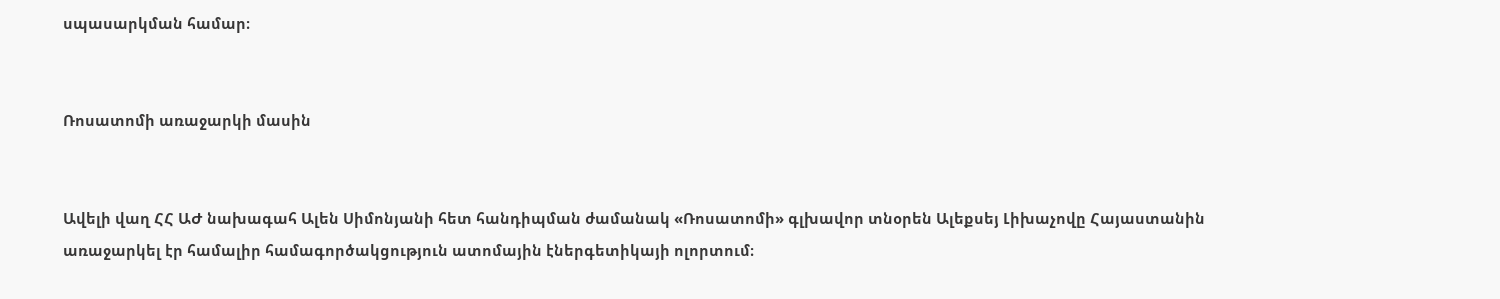սպասարկման համար։


Ռոսատոմի առաջարկի մասին


Ավելի վաղ ՀՀ ԱԺ նախագահ Ալեն Սիմոնյանի հետ հանդիպման ժամանակ «Ռոսատոմի» գլխավոր տնօրեն Ալեքսեյ Լիխաչովը Հայաստանին առաջարկել էր համալիր համագործակցություն ատոմային էներգետիկայի ոլորտում։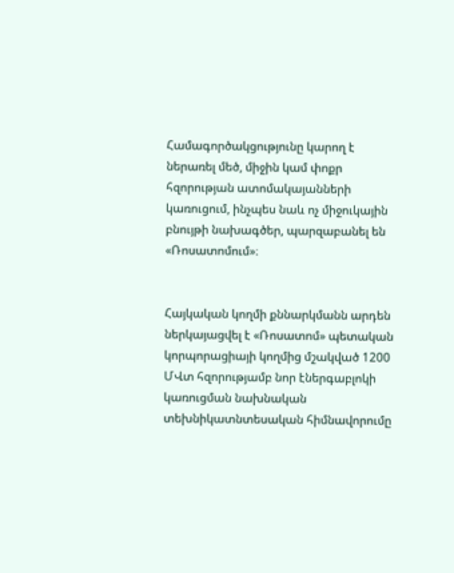Համագործակցությունը կարող է ներառել մեծ, միջին կամ փոքր հզորության ատոմակայանների կառուցում, ինչպես նաև ոչ միջուկային բնույթի նախագծեր, պարզաբանել են «Ռոսատոմում»։


Հայկական կողմի քննարկմանն արդեն ներկայացվել է «Ռոսատոմ» պետական կորպորացիայի կողմից մշակված 1200 ՄՎտ հզորությամբ նոր էներգաբլոկի կառուցման նախնական տեխնիկատնտեսական հիմնավորումը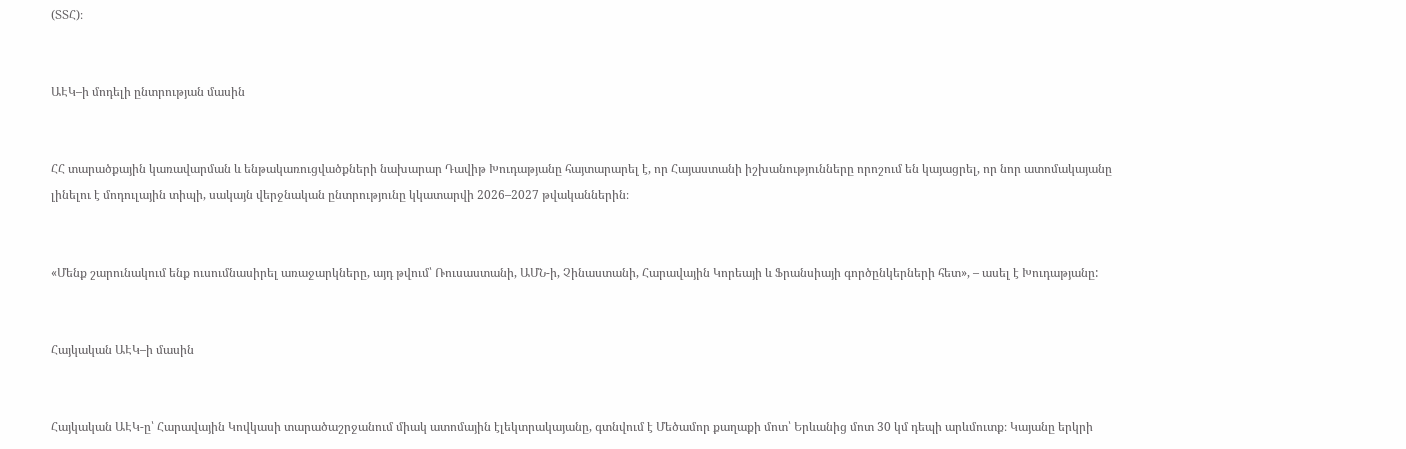(ՏՏՀ)։


ԱԷԿ–ի մոդելի ընտրության մասին


ՀՀ տարածքային կառավարման և ենթակառուցվածքների նախարար Դավիթ Խուդաթյանը հայտարարել է, որ Հայաստանի իշխանությունները որոշում են կայացրել, որ նոր ատոմակայանը լինելու է մոդուլային տիպի, սակայն վերջնական ընտրությունը կկատարվի 2026–2027 թվականներին։


«Մենք շարունակում ենք ուսումնասիրել առաջարկները, այդ թվում՝ Ռուսաստանի, ԱՄՆ-ի, Չինաստանի, Հարավային Կորեայի և Ֆրանսիայի գործընկերների հետ», – ասել է Խուդաթյանը:


Հայկական ԱԷԿ–ի մասին


Հայկական ԱԷԿ-ը՝ Հարավային Կովկասի տարածաշրջանում միակ ատոմային էլեկտրակայանը, գտնվում է Մեծամոր քաղաքի մոտ՝ Երևանից մոտ 30 կմ դեպի արևմուտք։ Կայանը երկրի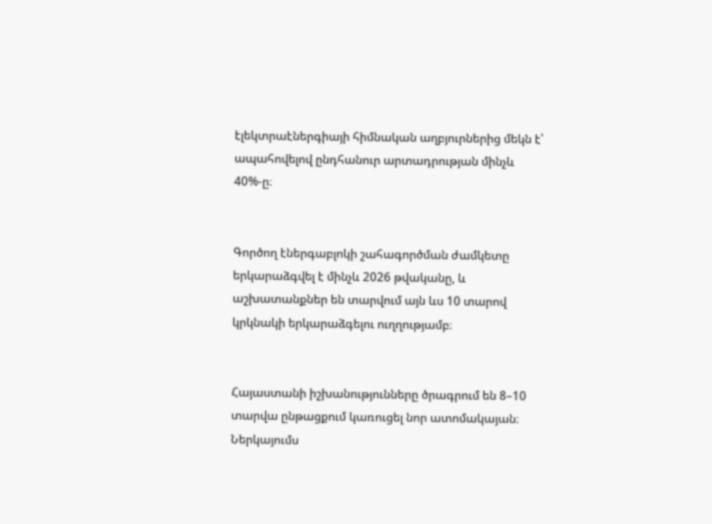էլեկտրաէներգիայի հիմնական աղբյուրներից մեկն է՝ ապահովելով ընդհանուր արտադրության մինչև 40%-ը։


Գործող էներգաբլոկի շահագործման ժամկետը երկարաձգվել է մինչև 2026 թվականը, և աշխատանքներ են տարվում այն ևս 10 տարով կրկնակի երկարաձգելու ուղղությամբ։


Հայաստանի իշխանությունները ծրագրում են 8–10 տարվա ընթացքում կառուցել նոր ատոմակայան։ Ներկայումս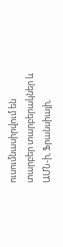ուսումնասիրվում են տարբեր տարբերակներ և ԱՄՆ-ի, Ֆրանսիայի,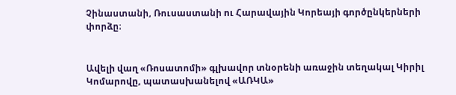Չինաստանի, Ռուսաստանի ու Հարավային Կորեայի գործընկերների փորձը։


Ավելի վաղ «Ռոսատոմի» գլխավոր տնօրենի առաջին տեղակալ Կիրիլ Կոմարովը, պատասխանելով «ԱՌԿԱ»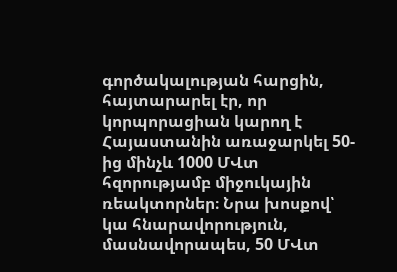գործակալության հարցին, հայտարարել էր, որ կորպորացիան կարող է Հայաստանին առաջարկել 50-ից մինչև 1000 ՄՎտ հզորությամբ միջուկային ռեակտորներ։ Նրա խոսքով՝ կա հնարավորություն, մասնավորապես, 50 ՄՎտ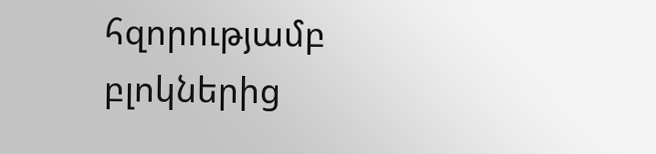հզորությամբ բլոկներից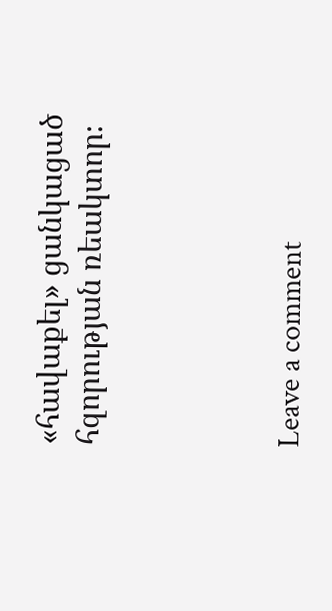«հավաքել» ցանկացած հզորության ռեակտոր։




Leave a comment